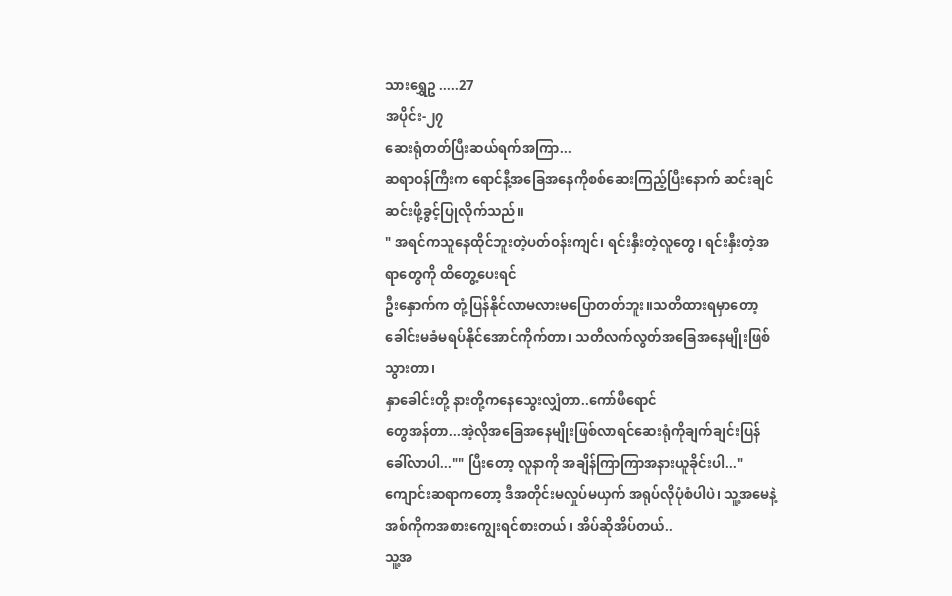သားရွှေဥ .....27
အပိုင်း-၂၇
ဆေးရုံတတ်ပြီးဆယ်ရက်အကြာ...
ဆရာဝန်ကြီးက ရောင်နီ့အခြေအနေကိုစစ်ဆေးကြည့်ပြီးနောက် ဆင်းချင်ဆင်းဖို့ခွင့်ပြုလိုက်သည်။
" အရင်ကသူနေထိုင်ဘူးတဲ့ပတ်ဝန်းကျင်၊ ရင်းနှီးတဲ့လူတွေ၊ ရင်းနှီးတဲ့အရာတွေကို ထိတွေ့ပေးရင်
ဦးနှောက်က တုံ့ပြန်နိုင်လာမလားမပြောတတ်ဘူး။သတိထားရမှာတော့ ခေါင်းမခံမရပ်နိုင်အောင်ကိုက်တာ၊ သတိလက်လွတ်အခြေအနေမျိုးဖြစ်သွားတာ၊
နှာခေါင်းတို့ နားတို့ကနေသွေးလျှံတာ..ကော်ဖီရောင်
တွေအန်တာ...အဲ့လိုအခြေအနေမျိုးဖြစ်လာရင်ဆေးရုံကိုချက်ချင်းပြန်ခေါ်လာပါ..."" ပြီးတော့ လူနာကို အချိန်ကြာကြာအနားယူခိုင်းပါ..."
ကျောင်းဆရာကတော့ ဒီအတိုင်းမလှုပ်မယှက် အရုပ်လိုပုံစံပါပဲ၊ သူ့အမေနဲ့အစ်ကိုကအစားကျွေးရင်စားတယ်၊ အိပ်ဆိုအိပ်တယ်..
သူ့အ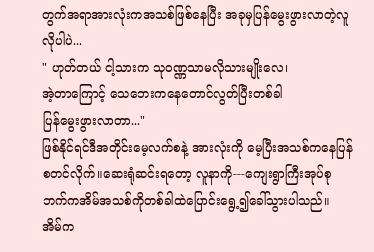တွက်အရာအားလုံးကအသစ်ဖြစ်နေပြီး အခုမှပြန်မွေးဖွားလာတဲ့လူလိုပါပဲ...
" ဟုတ်တယ် ငါ့သားက သုဝဏ္ဏသာမလိုသားမျိုးလေ၊
အဲ့တာကြောင့် သေဘေးကနေတောင်လွတ်ပြီးတစ်ခါ
ပြန်မွေးဖွားလာတာ..."
ဖြစ်နိုင်ရင်ဒီအတိုင်းမေ့လက်စနဲ့ အားလုံးကို မေ့ပြီးအသစ်ကနေပြန်စတင်လိုက်။ဆေးရုံဆင်းရတော့ လူနာကို---ကျေးရွာကြီးအုပ်စုဘက်ကအိမ်အသစ်ကိုတစ်ခါထဲပြောင်းရွေ့၍ခေါ်သွားပါသည်။
အိမ်က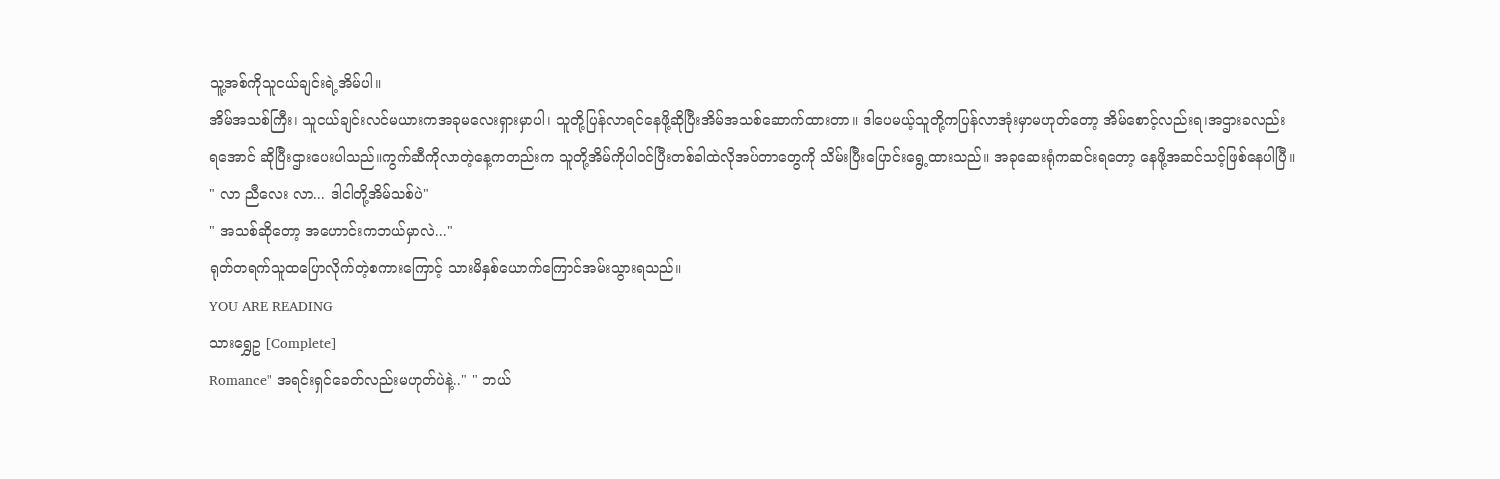သူ့အစ်ကိုသူငယ်ချင်းရဲ့အိမ်ပါ။
အိမ်အသစ်ကြီး၊ သူငယ်ချင်းလင်မယားကအခုမလေးရှားမှာပါ၊ သူတို့ပြန်လာရင်နေဖို့ဆိုပြီးအိမ်အသစ်ဆောက်ထားတာ။ ဒါပေမယ့်သူတို့ကပြန်လာအုံးမှာမဟုတ်တော့ အိမ်စောင့်လည်းရ၊အဌားခလည်း
ရအောင် ဆိုပြီးဌားပေးပါသည်။ကွက်ဆီကိုလာတဲ့နေ့ကတည်းက သူတို့အိမ်ကိုပါဝင်ပြီးတစ်ခါထဲလိုအပ်တာတွေကို သိမ်းပြီးပြောင်းရွေ့ထားသည်။ အခုဆေးရုံကဆင်းရတော့ နေဖို့အဆင်သင့်ဖြစ်နေပါပြီ။
" လာ ညီလေး လာ... ဒါငါတို့အိမ်သစ်ပဲ"
" အသစ်ဆိုတော့ အဟောင်းကဘယ်မှာလဲ..."
ရုတ်တရက်သူထပြောလိုက်တဲ့စကားကြောင့် သားမိနှစ်ယောက်ကြောင်အမ်းသွားရသည်။
YOU ARE READING
သားရွှေဥ [Complete]
Romance" အရင်းရှင်ခေတ်လည်းမဟုတ်ပဲနဲ့.." " ဘယ်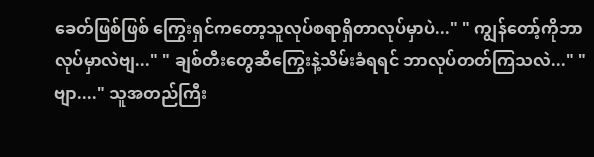ခေတ်ဖြစ်ဖြစ် ကြွေးရှင်ကတော့သူလုပ်စရာရှိတာလုပ်မှာပဲ..." " ကျွန်တော့်ကိုဘာလုပ်မှာလဲဗျ..." " ချစ်တီးတွေဆီကြွေးနဲ့သိမ်းခံရရင် ဘာလုပ်တတ်ကြသလဲ..." " ဗျာ...." သူအတည်ကြီး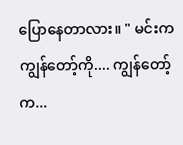ပြောနေတာလား။ " မင်းကကျွန်တော့်ကို.... ကျွန်တော့်က...